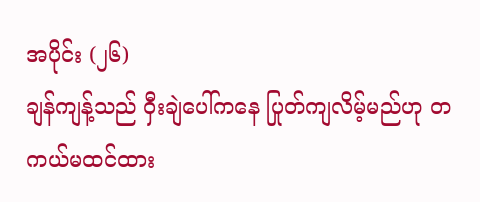အပိုင်း (၂၆)
ချန်ကျန့်သည် ဝှီးချဲပေါ်ကနေ ပြုတ်ကျလိမ့်မည်ဟု တကယ်မထင်ထား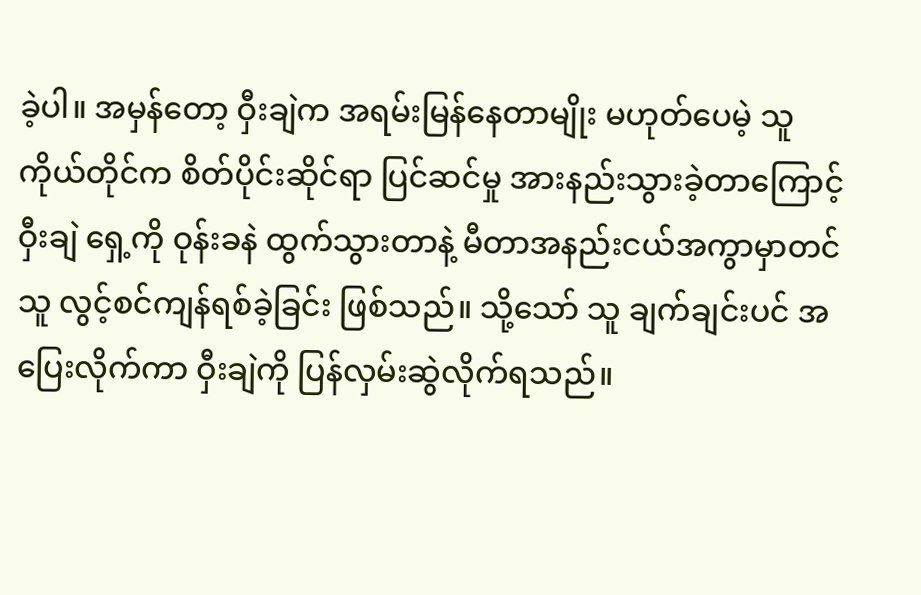ခဲ့ပါ။ အမှန်တော့ ဝှီးချဲက အရမ်းမြန်နေတာမျိုး မဟုတ်ပေမဲ့ သူကိုယ်တိုင်က စိတ်ပိုင်းဆိုင်ရာ ပြင်ဆင်မှု အားနည်းသွားခဲ့တာကြောင့် ဝှီးချဲ ရှေ့ကို ဝုန်းခနဲ ထွက်သွားတာနဲ့ မီတာအနည်းငယ်အကွာမှာတင် သူ လွင့်စင်ကျန်ရစ်ခဲ့ခြင်း ဖြစ်သည်။ သို့သော် သူ ချက်ချင်းပင် အပြေးလိုက်ကာ ဝှီးချဲကို ပြန်လှမ်းဆွဲလိုက်ရသည်။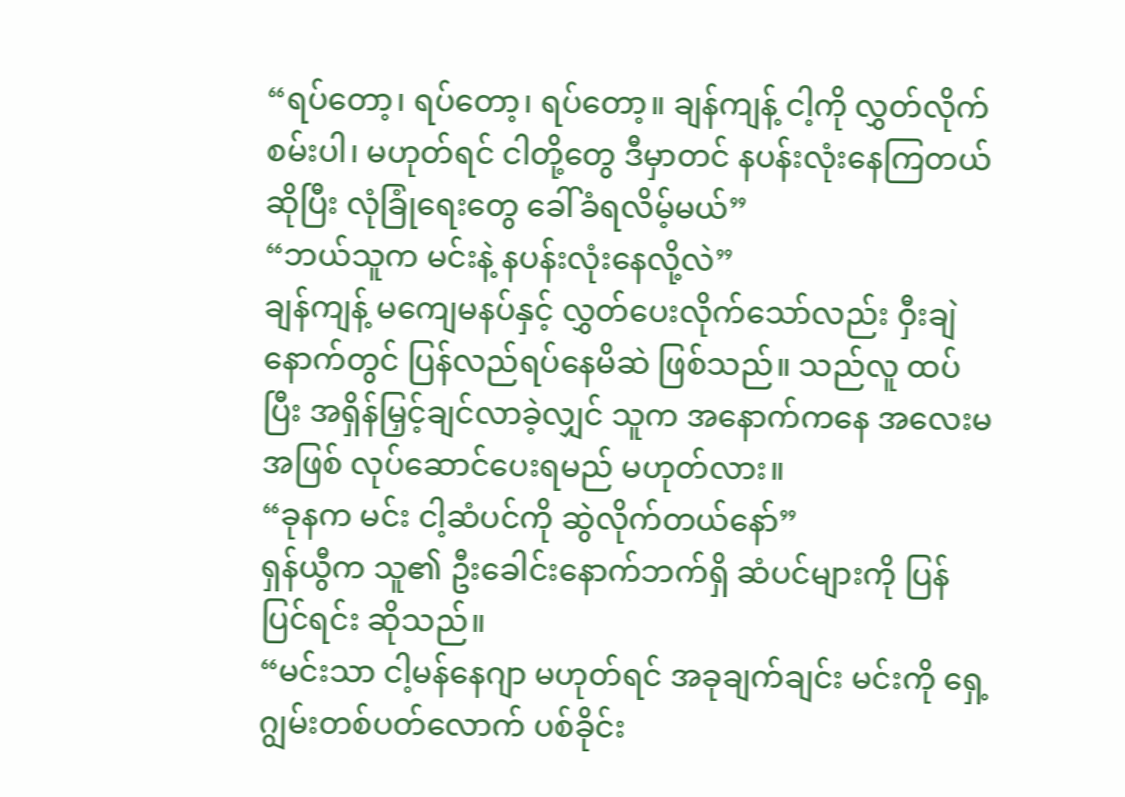“ရပ်တော့၊ ရပ်တော့၊ ရပ်တော့။ ချန်ကျန့် ငါ့ကို လွှတ်လိုက်စမ်းပါ၊ မဟုတ်ရင် ငါတို့တွေ ဒီမှာတင် နပန်းလုံးနေကြတယ်ဆိုပြီး လုံခြုံရေးတွေ ခေါ်ခံရလိမ့်မယ်”
“ဘယ်သူက မင်းနဲ့ နပန်းလုံးနေလို့လဲ”
ချန်ကျန့် မကျေမနပ်နှင့် လွှတ်ပေးလိုက်သော်လည်း ဝှီးချဲနောက်တွင် ပြန်လည်ရပ်နေမိဆဲ ဖြစ်သည်။ သည်လူ ထပ်ပြီး အရှိန်မြှင့်ချင်လာခဲ့လျှင် သူက အနောက်ကနေ အလေးမအဖြစ် လုပ်ဆောင်ပေးရမည် မဟုတ်လား။
“ခုနက မင်း ငါ့ဆံပင်ကို ဆွဲလိုက်တယ်နော်”
ရှန်ယွီက သူ၏ ဦးခေါင်းနောက်ဘက်ရှိ ဆံပင်များကို ပြန်ပြင်ရင်း ဆိုသည်။
“မင်းသာ ငါ့မန်နေဂျာ မဟုတ်ရင် အခုချက်ချင်း မင်းကို ရှေ့ဂျွမ်းတစ်ပတ်လောက် ပစ်ခိုင်း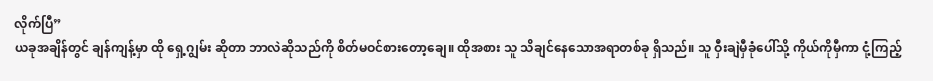လိုက်ပြီ”
ယခုအချိန်တွင် ချန်ကျန့်မှာ ထို ရှေ့ဂျွမ်း ဆိုတာ ဘာလဲဆိုသည်ကို စိတ်မဝင်စားတော့ချေ။ ထိုအစား သူ သိချင်နေသောအရာတစ်ခု ရှိသည်။ သူ ဝှီးချဲမှီခုံပေါ်သို့ ကိုယ်ကိုမှီကာ ငုံ့ကြည့်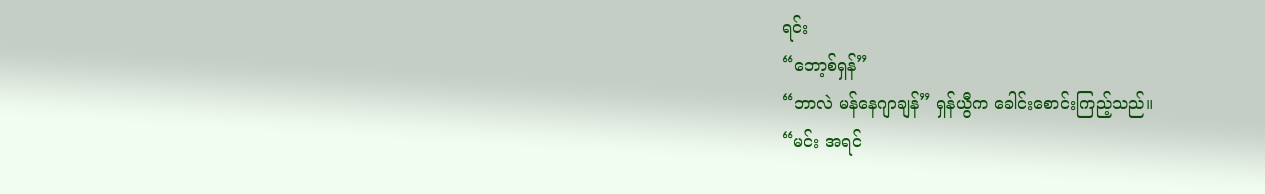ရင်း
“ဘော့စ်ရှန်”
“ဘာလဲ မန်နေဂျာချန်” ရှန်ယွီက ခေါင်းစောင်းကြည့်သည်။
“မင်း အရင်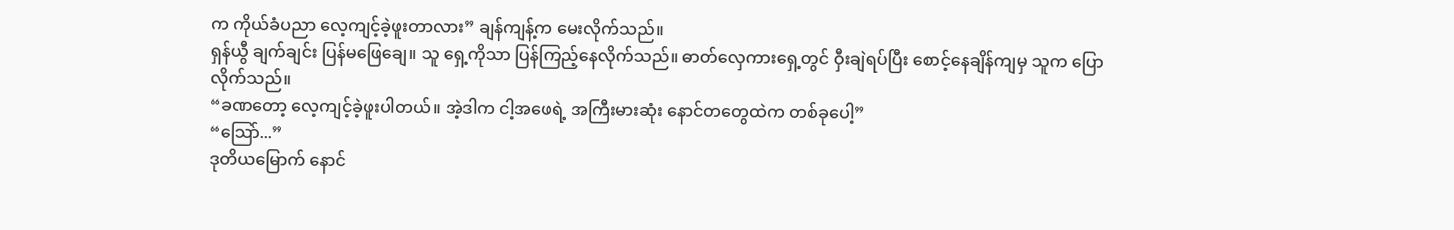က ကိုယ်ခံပညာ လေ့ကျင့်ခဲ့ဖူးတာလား” ချန်ကျန့်က မေးလိုက်သည်။
ရှန်ယွီ ချက်ချင်း ပြန်မဖြေချေ။ သူ ရှေ့ကိုသာ ပြန်ကြည့်နေလိုက်သည်။ ဓာတ်လှေကားရှေ့တွင် ဝှီးချဲရပ်ပြီး စောင့်နေချိန်ကျမှ သူက ပြောလိုက်သည်။
“ခဏတော့ လေ့ကျင့်ခဲ့ဖူးပါတယ်။ အဲ့ဒါက ငါ့အဖေရဲ့ အကြီးမားဆုံး နောင်တတွေထဲက တစ်ခုပေါ့”
“သြော်...”
ဒုတိယမြောက် နောင်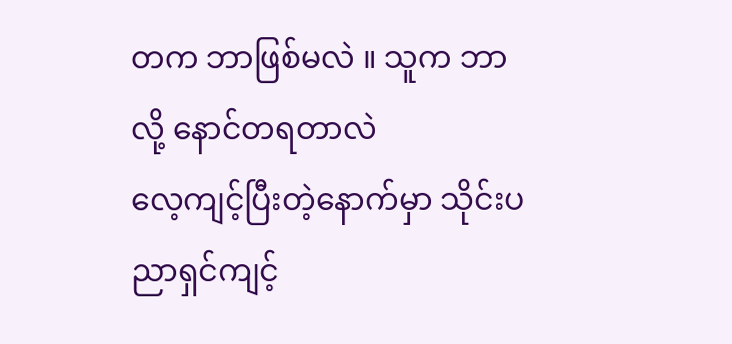တက ဘာဖြစ်မလဲ ။ သူက ဘာလို့ နောင်တရတာလဲ
လေ့ကျင့်ပြီးတဲ့နောက်မှာ သိုင်းပညာရှင်ကျင့်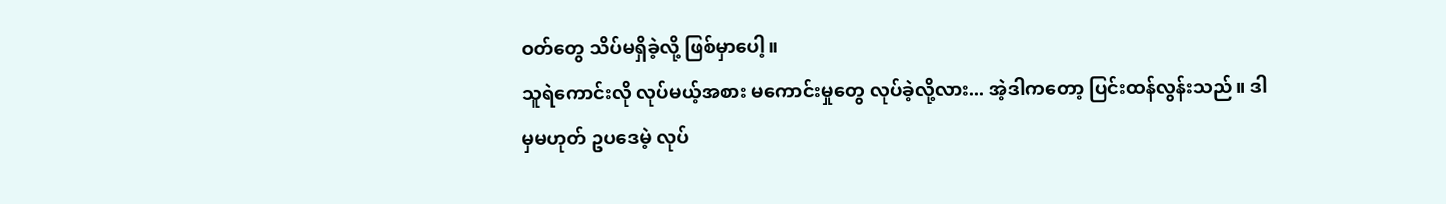ဝတ်တွေ သိပ်မရှိခဲ့လို့ ဖြစ်မှာပေါ့။
သူရဲကောင်းလို လုပ်မယ့်အစား မကောင်းမှုတွေ လုပ်ခဲ့လို့လား... အဲ့ဒါကတော့ ပြင်းထန်လွန်းသည်။ ဒါမှမဟုတ် ဥပဒေမဲ့ လုပ်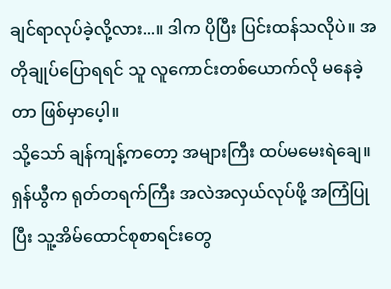ချင်ရာလုပ်ခဲ့လို့လား...။ ဒါက ပိုပြီး ပြင်းထန်သလိုပဲ။ အတိုချုပ်ပြောရရင် သူ လူကောင်းတစ်ယောက်လို မနေခဲ့တာ ဖြစ်မှာပေ့ါ။
သို့သော် ချန်ကျန့်ကတော့ အများကြီး ထပ်မမေးရဲချေ။ ရှန်ယွီက ရုတ်တရက်ကြီး အလဲအလှယ်လုပ်ဖို့ အကြံပြုပြီး သူ့အိမ်ထောင်စုစာရင်းတွေ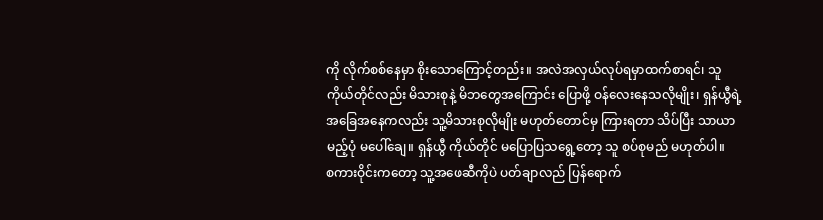ကို လိုက်စစ်နေမှာ စိုးသောကြောင့်တည်း။ အလဲအလှယ်လုပ်ရမှာထက်စာရင်၊ သူကိုယ်တိုင်လည်း မိသားစုနဲ့ မိဘတွေအကြောင်း ပြောဖို့ ဝန်လေးနေသလိုမျိုး၊ ရှန်ယွီရဲ့ အခြေအနေကလည်း သူ့မိသားစုလိုမျိုး မဟုတ်တောင်မှ ကြားရတာ သိပ်ပြီး သာယာမည့်ပုံ မပေါ်ချေ။ ရှန်ယွီ ကိုယ်တိုင် မပြောပြသရွေ့တော့ သူ စပ်စုမည် မဟုတ်ပါ။
စကားဝိုင်းကတော့ သူ့အဖေဆီကိုပဲ ပတ်ချာလည် ပြန်ရောက်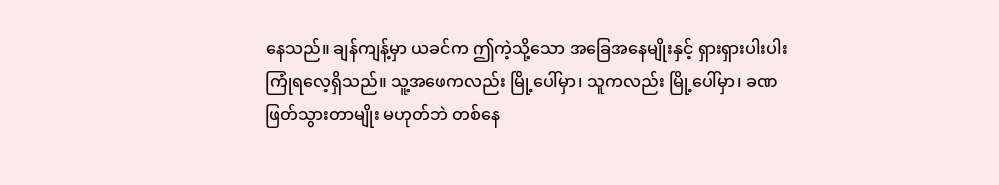နေသည်။ ချန်ကျန့်မှာ ယခင်က ဤကဲ့သို့သော အခြေအနေမျိုးနှင့် ရှားရှားပါးပါး ကြုံရလေ့ရှိသည်။ သူ့အဖေကလည်း မြို့ပေါ်မှာ၊ သူကလည်း မြို့ပေါ်မှာ၊ ခဏဖြတ်သွားတာမျိုး မဟုတ်ဘဲ တစ်နေ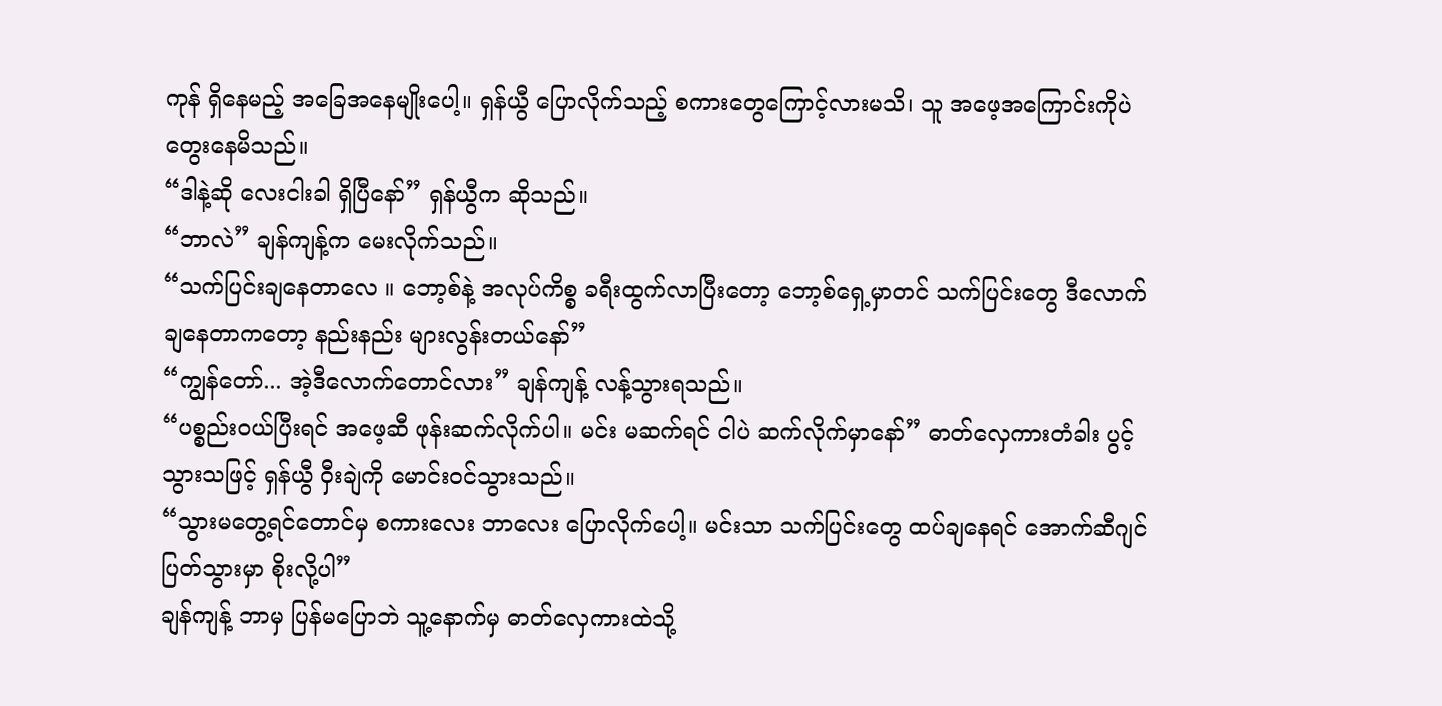ကုန် ရှိနေမည့် အခြေအနေမျိုးပေါ့။ ရှန်ယွီ ပြောလိုက်သည့် စကားတွေကြောင့်လားမသိ၊ သူ အဖေ့အကြောင်းကိုပဲ တွေးနေမိသည်။
“ဒါနဲ့ဆို လေးငါးခါ ရှိပြီနော်” ရှန်ယွီက ဆိုသည်။
“ဘာလဲ” ချန်ကျန့်က မေးလိုက်သည်။
“သက်ပြင်းချနေတာလေ ။ ဘော့စ်နဲ့ အလုပ်ကိစ္စ ခရီးထွက်လာပြီးတော့ ဘော့စ်ရှေ့မှာတင် သက်ပြင်းတွေ ဒီလောက်ချနေတာကတော့ နည်းနည်း များလွန်းတယ်နော်”
“ကျွန်တော်... အဲ့ဒီလောက်တောင်လား” ချန်ကျန့် လန့်သွားရသည်။
“ပစ္စည်းဝယ်ပြီးရင် အဖေ့ဆီ ဖုန်းဆက်လိုက်ပါ။ မင်း မဆက်ရင် ငါပဲ ဆက်လိုက်မှာနော်” ဓာတ်လှေကားတံခါး ပွင့်သွားသဖြင့် ရှန်ယွီ ဝှီးချဲကို မောင်းဝင်သွားသည်။
“သွားမတွေ့ရင်တောင်မှ စကားလေး ဘာလေး ပြောလိုက်ပေါ့။ မင်းသာ သက်ပြင်းတွေ ထပ်ချနေရင် အောက်ဆီဂျင် ပြတ်သွားမှာ စိုးလို့ပါ”
ချန်ကျန့် ဘာမှ ပြန်မပြောဘဲ သူ့နောက်မှ ဓာတ်လှေကားထဲသို့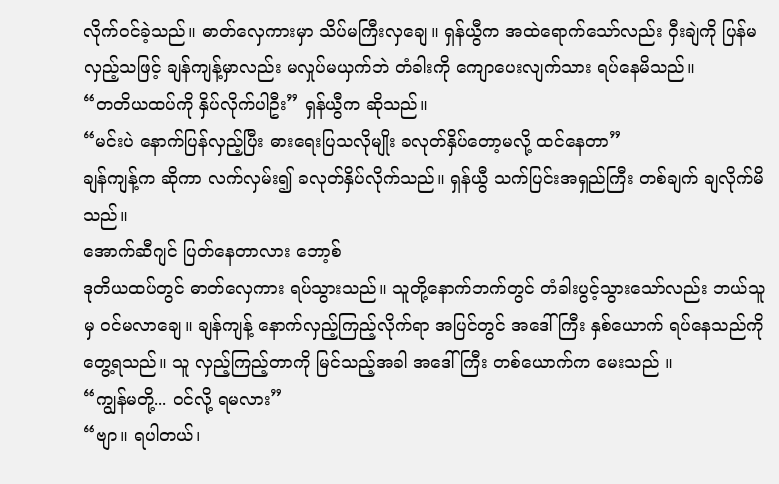လိုက်ဝင်ခဲ့သည်။ ဓာတ်လှေကားမှာ သိပ်မကြီးလှချေ။ ရှန်ယွီက အထဲရောက်သော်လည်း ဝှီးချဲကို ပြန်မလှည့်သဖြင့် ချန်ကျန့်မှာလည်း မလှုပ်မယှက်ဘဲ တံခါးကို ကျောပေးလျက်သား ရပ်နေမိသည်။
“တတိယထပ်ကို နှိပ်လိုက်ပါဦး” ရှန်ယွီက ဆိုသည်။
“မင်းပဲ နောက်ပြန်လှည့်ပြီး ဓားရေးပြသလိုမျိုး ခလုတ်နှိပ်တော့မလို့ ထင်နေတာ”
ချန်ကျန့်က ဆိုကာ လက်လှမ်း၍ ခလုတ်နှိပ်လိုက်သည်။ ရှန်ယွီ သက်ပြင်းအရှည်ကြီး တစ်ချက် ချလိုက်မိသည်။
အောက်ဆီဂျင် ပြတ်နေတာလား ဘော့စ်
ဒုတိယထပ်တွင် ဓာတ်လှေကား ရပ်သွားသည်။ သူတို့နောက်ဘက်တွင် တံခါးပွင့်သွားသော်လည်း ဘယ်သူမှ ဝင်မလာချေ။ ချန်ကျန့် နောက်လှည့်ကြည့်လိုက်ရာ အပြင်တွင် အဒေါ်ကြီး နှစ်ယောက် ရပ်နေသည်ကို တွေ့ရသည်။ သူ လှည့်ကြည့်တာကို မြင်သည့်အခါ အဒေါ်ကြီး တစ်ယောက်က မေးသည် ။
“ကျွန်မတို့... ဝင်လို့ ရမလား”
“ဗျာ။ ရပါတယ်၊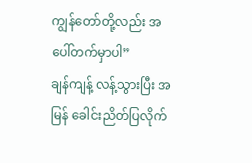ကျွန်တော်တို့လည်း အပေါ်တက်မှာပါ”
ချန်ကျန့် လန့်သွားပြီး အမြန် ခေါင်းညိတ်ပြလိုက်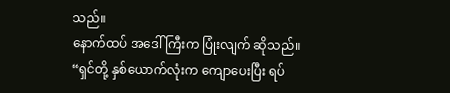သည်။
နောက်ထပ် အဒေါ်ကြီးက ပြုံးလျက် ဆိုသည်။
“ရှင်တို့ နှစ်ယောက်လုံးက ကျောပေးပြီး ရပ်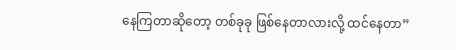နေကြတာဆိုတော့ တစ်ခုခု ဖြစ်နေတာလားလို့ ထင်နေတာ”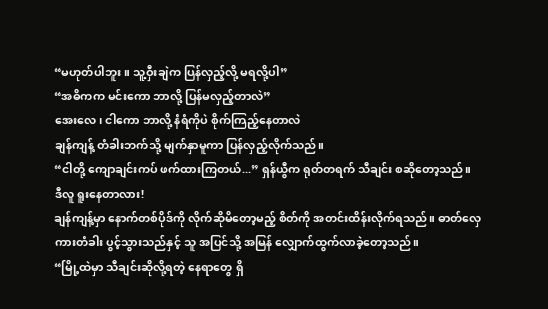“မဟုတ်ပါဘူး ။ သူ့ဝှီးချဲက ပြန်လှည့်လို့ မရလို့ပါ”
“အဓိကက မင်းကော ဘာလို့ ပြန်မလှည့်တာလဲ”
အေးလေ၊ ငါကော ဘာလို့ နံရံကိုပဲ စိုက်ကြည့်နေတာလဲ
ချန်ကျန့် တံခါးဘက်သို့ မျက်နှာမူကာ ပြန်လှည့်လိုက်သည်။
“ငါတို့ ကျောချင်းကပ် ဖက်ထားကြတယ်...” ရှန်ယွီက ရုတ်တရက် သီချင်း စဆိုတော့သည်။
ဒီလူ ရူးနေတာလား!
ချန်ကျန့်မှာ နောက်တစ်ပိုဒ်ကို လိုက်ဆိုမိတော့မည့် စိတ်ကို အတင်းထိန်းလိုက်ရသည်။ ဓာတ်လှေကားတံခါး ပွင့်သွားသည်နှင့် သူ အပြင်သို့ အမြန် လျှောက်ထွက်လာခဲ့တော့သည်။
“မြို့ထဲမှာ သီချင်းဆိုလို့ရတဲ့ နေရာတွေ ရှိ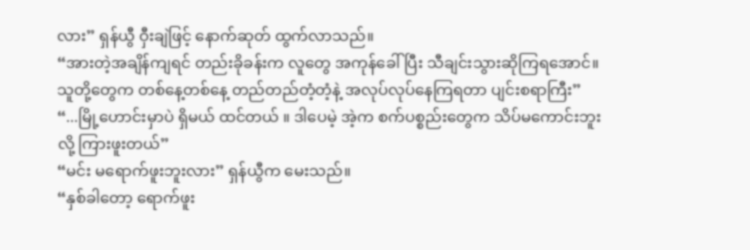လား” ရှန်ယွီ ဝှီးချဲဖြင့် နောက်ဆုတ် ထွက်လာသည်။
“အားတဲ့အချိန်ကျရင် တည်းခိုခန်းက လူတွေ အကုန်ခေါ်ပြီး သီချင်းသွားဆိုကြရအောင်။ သူတို့တွေက တစ်နေ့တစ်နေ့ တည်တည်တံ့တံ့နဲ့ အလုပ်လုပ်နေကြရတာ ပျင်းစရာကြီး”
“...မြို့ဟောင်းမှာပဲ ရှိမယ် ထင်တယ် ။ ဒါပေမဲ့ အဲ့က စက်ပစ္စည်းတွေက သိပ်မကောင်းဘူးလို့ ကြားဖူးတယ်”
“မင်း မရောက်ဖူးဘူးလား” ရှန်ယွီက မေးသည်။
“နှစ်ခါတော့ ရောက်ဖူး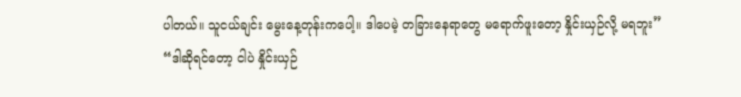ပါတယ်။ သူငယ်ချင်း မွေးနေ့တုန်းကပေါ့။ ဒါပေမဲ့ တခြားနေရာတွေ မရောက်ဖူးတော့ နှိုင်းယှဉ်လို့ မရဘူး”
“ဒါဆိုရင်တော့ ငါပဲ နှိုင်းယှဉ်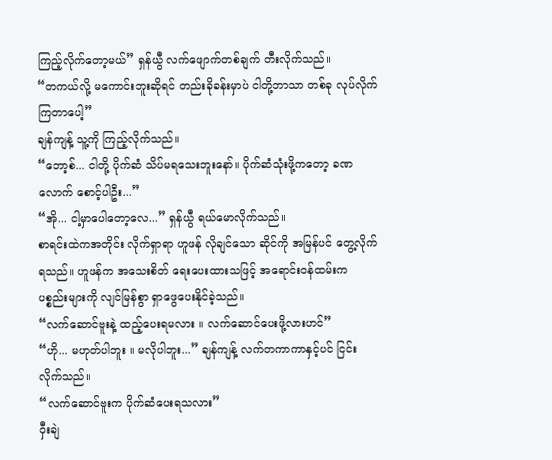ကြည့်လိုက်တော့မယ်” ရှန်ယွီ လက်ဖျောက်တစ်ချက် တီးလိုက်သည်။
“တကယ်လို့ မကောင်းဘူးဆိုရင် တည်းခိုခန်းမှာပဲ ငါတို့ဘာသာ တစ်ခု လုပ်လိုက်ကြတာပေါ့”
ချန်ကျန့် သူ့ကို ကြည့်လိုက်သည်။
“ဘော့စ်... ငါတို့ ပိုက်ဆံ သိပ်မရသေးဘူးနော်။ ပိုက်ဆံသုံးဖို့ကတော့ ခဏလောက် စောင့်ပါဦး...”
“အို... ငါ့မှာပေါတော့လေ...” ရှန်ယွီ ရယ်မောလိုက်သည်။
စာရင်းထဲကအတိုင်း လိုက်ရှာရာ ဟူဖန် လိုချင်သော ဆိုင်ကို အမြန်ပင် တွေ့လိုက်ရသည်။ ဟူဖန်က အသေးစိတ် ရေးပေးထားသဖြင့် အရောင်းဝန်ထမ်းက ပစ္စည်းများကို လျင်မြန်စွာ ရှာဖွေပေးနိုင်ခဲ့သည်။
“လက်ဆောင်ဗူးနဲ့ ထည့်ပေးရမလား ။ လက်ဆောင်ပေးဖို့လားဟင်”
“ဟို... မဟုတ်ပါဘူး ။ မလိုပါဘူး...” ချန်ကျန့် လက်တကာကာနှင့်ပင် ငြင်းလိုက်သည်။
“လက်ဆောင်ဗူးက ပိုက်ဆံပေးရသလား”
ဝှီးချဲ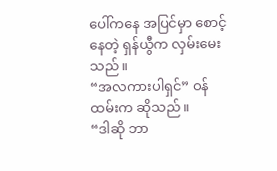ပေါ်ကနေ အပြင်မှာ စောင့်နေတဲ့ ရှန်ယွီက လှမ်းမေးသည်။
“အလကားပါရှင်” ဝန်ထမ်းက ဆိုသည်။
“ဒါဆို ဘာ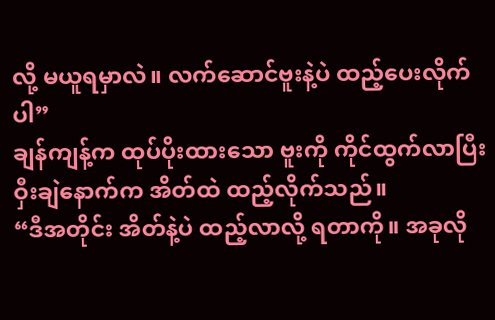လို့ မယူရမှာလဲ။ လက်ဆောင်ဗူးနဲ့ပဲ ထည့်ပေးလိုက်ပါ”
ချန်ကျန့်က ထုပ်ပိုးထားသော ဗူးကို ကိုင်ထွက်လာပြီး ဝှီးချဲနောက်က အိတ်ထဲ ထည့်လိုက်သည်။
“ဒီအတိုင်း အိတ်နဲ့ပဲ ထည့်လာလို့ ရတာကို။ အခုလို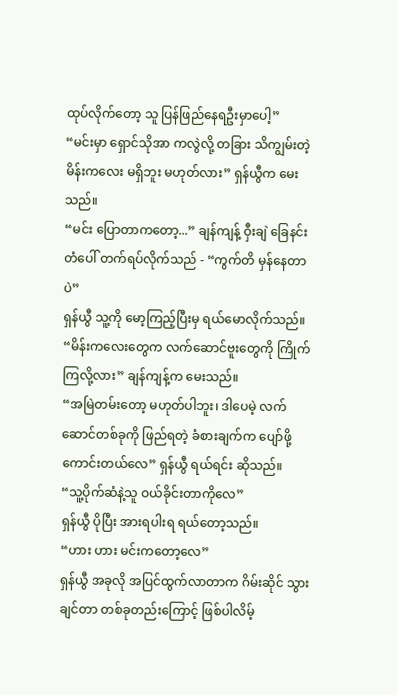ထုပ်လိုက်တော့ သူ ပြန်ဖြည်နေရဦးမှာပေါ့”
“မင်းမှာ ရှောင်သိုအာ ကလွဲလို့ တခြား သိကျွမ်းတဲ့ မိန်းကလေး မရှိဘူး မဟုတ်လား” ရှန်ယွီက မေးသည်။
“မင်း ပြောတာကတော့...” ချန်ကျန့် ဝှီးချဲ ခြေနင်းတံပေါ် တက်ရပ်လိုက်သည် - “ကွက်တိ မှန်နေတာပဲ”
ရှန်ယွီ သူ့ကို မော့ကြည့်ပြီးမှ ရယ်မောလိုက်သည်။
“မိန်းကလေးတွေက လက်ဆောင်ဗူးတွေကို ကြိုက်ကြလို့လား” ချန်ကျန့်က မေးသည်။
“အမြဲတမ်းတော့ မဟုတ်ပါဘူး၊ ဒါပေမဲ့ လက်ဆောင်တစ်ခုကို ဖြည်ရတဲ့ ခံစားချက်က ပျော်ဖို့ကောင်းတယ်လေ” ရှန်ယွီ ရယ်ရင်း ဆိုသည်။
“သူ့ပိုက်ဆံနဲ့သူ ဝယ်ခိုင်းတာကိုလေ”
ရှန်ယွီ ပိုပြီး အားရပါးရ ရယ်တော့သည်။
“ဟား ဟား မင်းကတော့လေ”
ရှန်ယွီ အခုလို အပြင်ထွက်လာတာက ဂိမ်းဆိုင် သွားချင်တာ တစ်ခုတည်းကြောင့် ဖြစ်ပါလိမ့်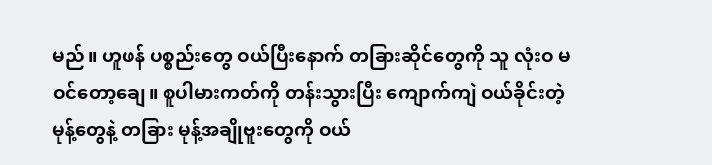မည်။ ဟူဖန် ပစ္စည်းတွေ ဝယ်ပြီးနောက် တခြားဆိုင်တွေကို သူ လုံးဝ မဝင်တော့ချေ။ စူပါမားကတ်ကို တန်းသွားပြီး ကျောက်ကျဲ ဝယ်ခိုင်းတဲ့ မုန့်တွေနဲ့ တခြား မုန့်အချိုဗူးတွေကို ဝယ်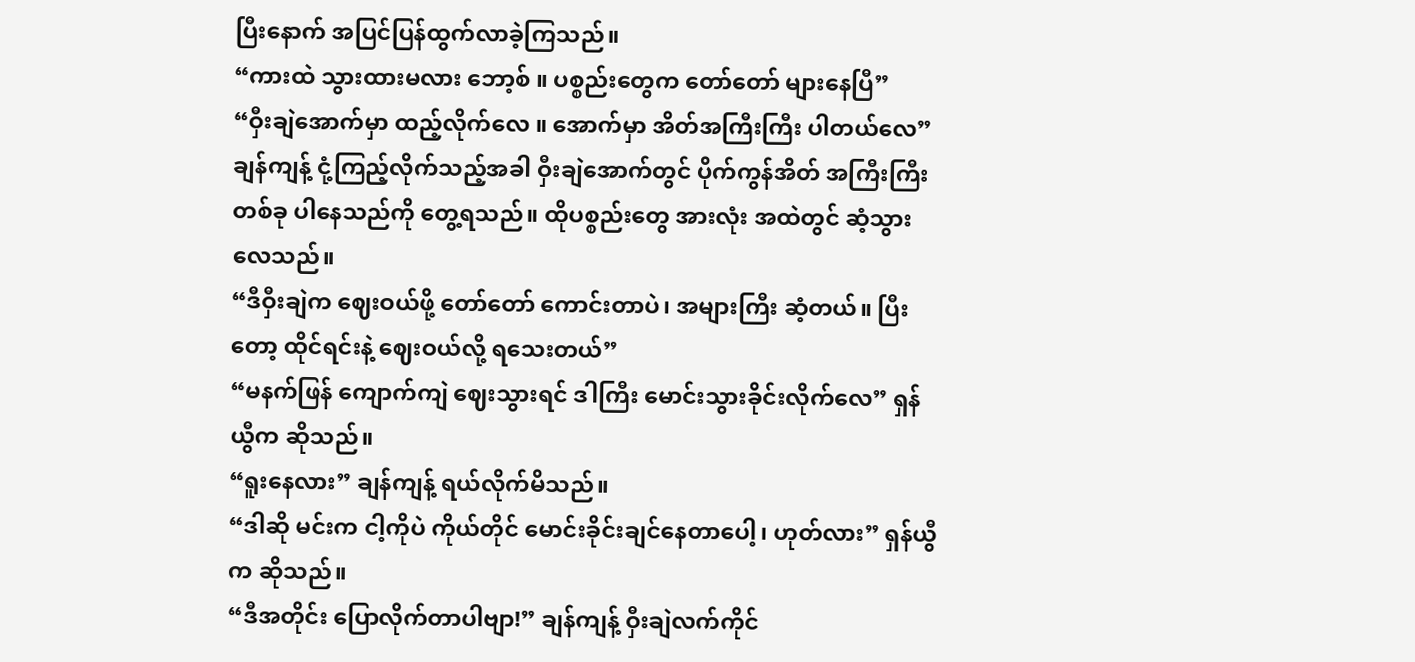ပြီးနောက် အပြင်ပြန်ထွက်လာခဲ့ကြသည်။
“ကားထဲ သွားထားမလား ဘော့စ် ။ ပစ္စည်းတွေက တော်တော် များနေပြီ”
“ဝှီးချဲအောက်မှာ ထည့်လိုက်လေ ။ အောက်မှာ အိတ်အကြီးကြီး ပါတယ်လေ”
ချန်ကျန့် ငုံ့ကြည့်လိုက်သည့်အခါ ဝှီးချဲအောက်တွင် ပိုက်ကွန်အိတ် အကြီးကြီး တစ်ခု ပါနေသည်ကို တွေ့ရသည်။ ထိုပစ္စည်းတွေ အားလုံး အထဲတွင် ဆံ့သွားလေသည်။
“ဒီဝှီးချဲက ဈေးဝယ်ဖို့ တော်တော် ကောင်းတာပဲ၊ အများကြီး ဆံ့တယ်။ ပြီးတော့ ထိုင်ရင်းနဲ့ ဈေးဝယ်လို့ ရသေးတယ်”
“မနက်ဖြန် ကျောက်ကျဲ ဈေးသွားရင် ဒါကြီး မောင်းသွားခိုင်းလိုက်လေ” ရှန်ယွီက ဆိုသည်။
“ရူးနေလား” ချန်ကျန့် ရယ်လိုက်မိသည်။
“ဒါဆို မင်းက ငါ့ကိုပဲ ကိုယ်တိုင် မောင်းခိုင်းချင်နေတာပေါ့၊ ဟုတ်လား” ရှန်ယွီက ဆိုသည်။
“ဒီအတိုင်း ပြောလိုက်တာပါဗျာ!” ချန်ကျန့် ဝှီးချဲလက်ကိုင်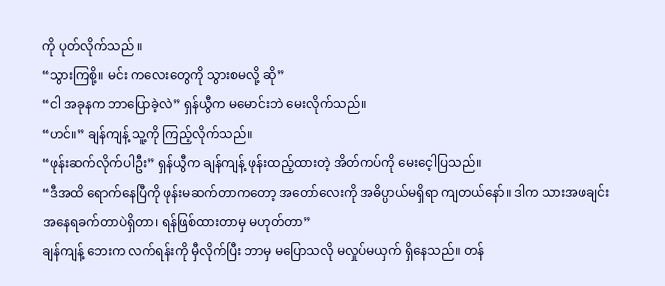ကို ပုတ်လိုက်သည် ။
“သွားကြစို့။ မင်း ကလေးတွေကို သွားစမလို့ ဆို”
“ငါ အခုနက ဘာပြောခဲ့လဲ” ရှန်ယွီက မမောင်းဘဲ မေးလိုက်သည်။
“ဟင်။” ချန်ကျန့် သူ့ကို ကြည့်လိုက်သည်။
“ဖုန်းဆက်လိုက်ပါဦး” ရှန်ယွီက ချန်ကျန့် ဖုန်းထည့်ထားတဲ့ အိတ်ကပ်ကို မေးငေ့ါပြသည်။
“ဒီအထိ ရောက်နေပြီကို ဖုန်းမဆက်တာကတော့ အတော်လေးကို အဓိပ္ပာယ်မရှိရာ ကျတယ်နော်။ ဒါက သားအဖချင်း အနေရခက်တာပဲရှိတာ၊ ရန်ဖြစ်ထားတာမှ မဟုတ်တာ”
ချန်ကျန့် ဘေးက လက်ရန်းကို မှီလိုက်ပြီး ဘာမှ မပြောသလို မလှုပ်မယှက် ရှိနေသည်။ တန်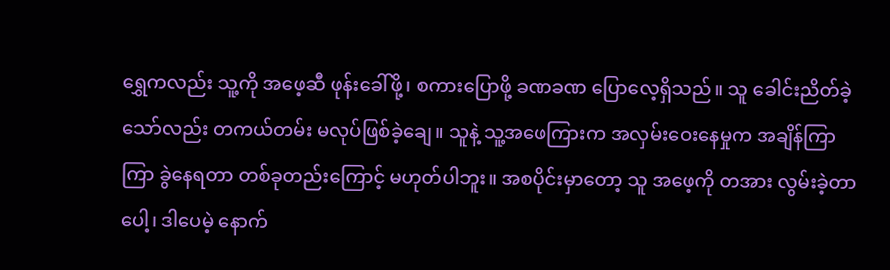ရွှေကလည်း သူ့ကို အဖေ့ဆီ ဖုန်းခေါ်ဖို့၊ စကားပြောဖို့ ခဏခဏ ပြောလေ့ရှိသည်။ သူ ခေါင်းညိတ်ခဲ့သော်လည်း တကယ်တမ်း မလုပ်ဖြစ်ခဲ့ချေ။ သူနဲ့ သူ့အဖေကြားက အလှမ်းဝေးနေမှုက အချိန်ကြာကြာ ခွဲနေရတာ တစ်ခုတည်းကြောင့် မဟုတ်ပါဘူး။ အစပိုင်းမှာတော့ သူ အဖေ့ကို တအား လွမ်းခဲ့တာပေါ့၊ ဒါပေမဲ့ နောက်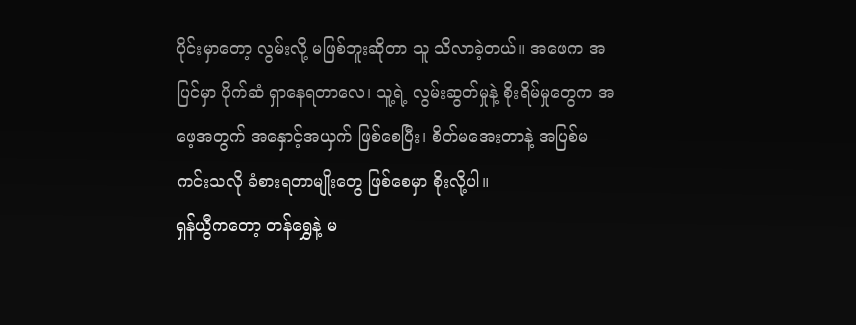ပိုင်းမှာတော့ လွမ်းလို့ မဖြစ်ဘူးဆိုတာ သူ သိလာခဲ့တယ်။ အဖေက အပြင်မှာ ပိုက်ဆံ ရှာနေရတာလေ၊ သူ့ရဲ့ လွမ်းဆွတ်မှုနဲ့ စိုးရိမ်မှုတွေက အဖေ့အတွက် အနှောင့်အယှက် ဖြစ်စေပြီး၊ စိတ်မအေးတာနဲ့ အပြစ်မကင်းသလို ခံစားရတာမျိုးတွေ ဖြစ်စေမှာ စိုးလို့ပါ။
ရှန်ယွီကတော့ တန်ရွှေနဲ့ မ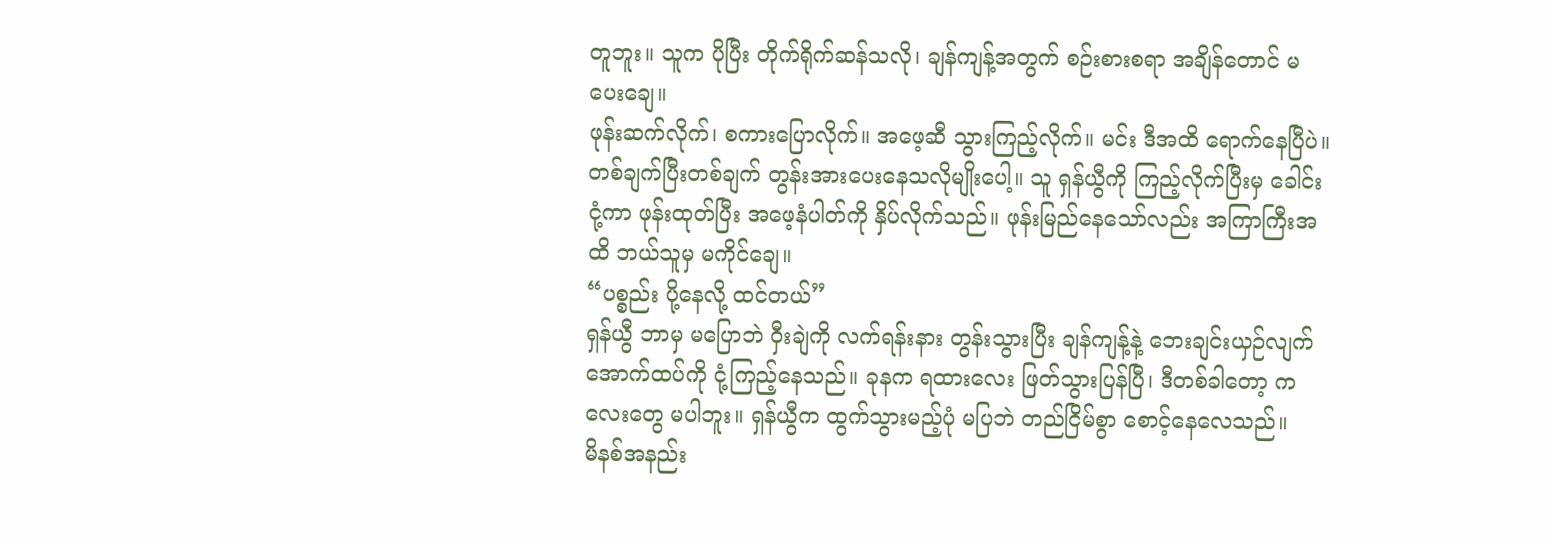တူဘူး။ သူက ပိုပြီး တိုက်ရိုက်ဆန်သလို၊ ချန်ကျန့်အတွက် စဉ်းစားစရာ အချိန်တောင် မပေးချေ။
ဖုန်းဆက်လိုက်၊ စကားပြောလိုက်။ အဖေ့ဆီ သွားကြည့်လိုက်။ မင်း ဒီအထိ ရောက်နေပြီပဲ။
တစ်ချက်ပြီးတစ်ချက် တွန်းအားပေးနေသလိုမျိုးပေါ့။ သူ ရှန်ယွီကို ကြည့်လိုက်ပြီးမှ ခေါင်းငုံ့ကာ ဖုန်းထုတ်ပြီး အဖေ့နံပါတ်ကို နှိပ်လိုက်သည်။ ဖုန်းမြည်နေသော်လည်း အကြာကြီးအထိ ဘယ်သူမှ မကိုင်ချေ။
“ပစ္စည်း ပို့နေလို့ ထင်တယ်”
ရှန်ယွီ ဘာမှ မပြောဘဲ ဝှီးချဲကို လက်ရန်းနား တွန်းသွားပြီး ချန်ကျန့်နဲ့ ဘေးချင်းယှဉ်လျက် အောက်ထပ်ကို ငုံ့ကြည့်နေသည်။ ခုနက ရထားလေး ဖြတ်သွားပြန်ပြီ၊ ဒီတစ်ခါတော့ ကလေးတွေ မပါဘူး။ ရှန်ယွီက ထွက်သွားမည့်ပုံ မပြဘဲ တည်ငြိမ်စွာ စောင့်နေလေသည်။
မိနစ်အနည်း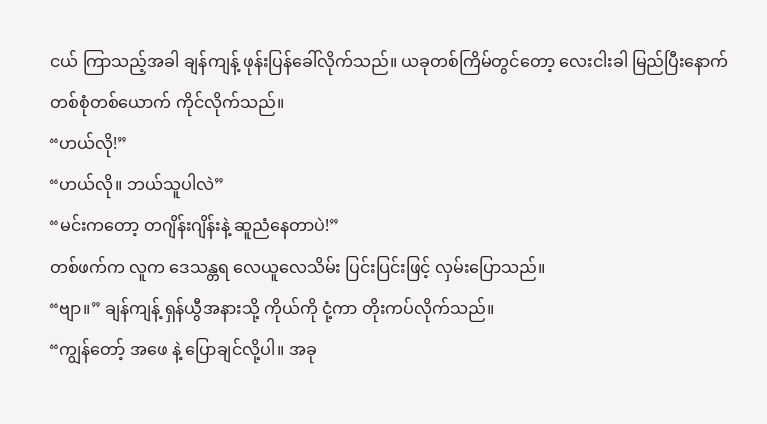ငယ် ကြာသည့်အခါ ချန်ကျန့် ဖုန်းပြန်ခေါ်လိုက်သည်။ ယခုတစ်ကြိမ်တွင်တော့ လေးငါးခါ မြည်ပြီးနောက် တစ်စုံတစ်ယောက် ကိုင်လိုက်သည်။
“ဟယ်လို!”
“ဟယ်လို။ ဘယ်သူပါလဲ”
“မင်းကတော့ တဂျိန်းဂျိန်းနဲ့ ဆူညံနေတာပဲ!”
တစ်ဖက်က လူက ဒေသန္တရ လေယူလေသိမ်း ပြင်းပြင်းဖြင့် လှမ်းပြောသည်။
“ဗျာ။” ချန်ကျန့် ရှန်ယွီအနားသို့ ကိုယ်ကို ငုံ့ကာ တိုးကပ်လိုက်သည်။
“ကျွန်တော့် အဖေ နဲ့ ပြောချင်လို့ပါ။ အခု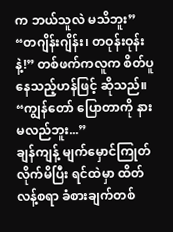က ဘယ်သူလဲ မသိဘူး”
“တဂျိန်းဂျိန်း၊ တဝုန်းဝုန်းနဲ့!” တစ်ဖက်ကလူက စိတ်ပူနေသည့်ဟန်ဖြင့် ဆိုသည်။
“ကျွန်တော် ပြောတာကို နားမလည်ဘူး...”
ချန်ကျန့် မျက်မှောင်ကြုတ်လိုက်မိပြီး ရင်ထဲမှာ ထိတ်လန့်စရာ ခံစားချက်တစ်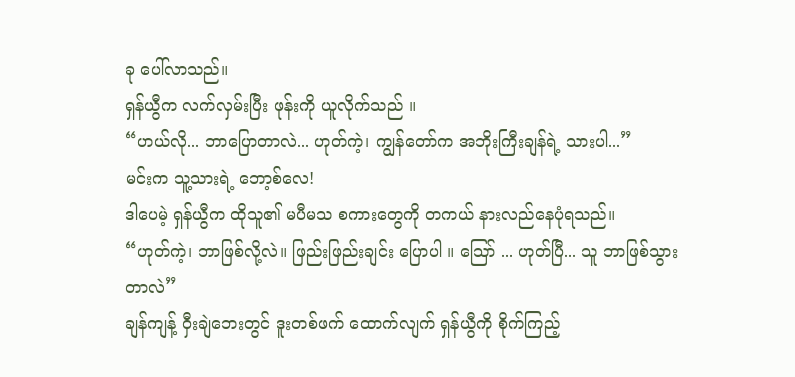ခု ပေါ်လာသည်။
ရှန်ယွီက လက်လှမ်းပြီး ဖုန်းကို ယူလိုက်သည် ။
“ဟယ်လို... ဘာပြောတာလဲ... ဟုတ်ကဲ့၊ ကျွန်တော်က အဘိုးကြီးချန်ရဲ့ သားပါ...”
မင်းက သူ့သားရဲ့ ဘော့စ်လေ!
ဒါပေမဲ့ ရှန်ယွီက ထိုသူ၏ မပီမသ စကားတွေကို တကယ် နားလည်နေပုံရသည်။
“ဟုတ်ကဲ့၊ ဘာဖြစ်လို့လဲ။ ဖြည်းဖြည်းချင်း ပြောပါ ။ သြော် ... ဟုတ်ပြီ... သူ ဘာဖြစ်သွားတာလဲ”
ချန်ကျန့် ဝှီးချဲဘေးတွင် ဒူးတစ်ဖက် ထောက်လျက် ရှန်ယွီကို စိုက်ကြည့်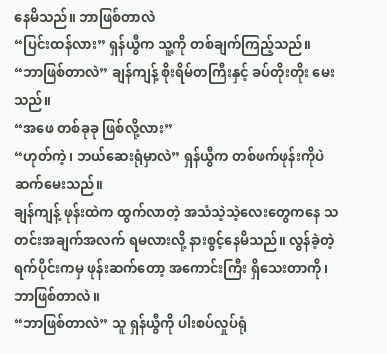နေမိသည်။ ဘာဖြစ်တာလဲ
“ပြင်းထန်လား” ရှန်ယွီက သူ့ကို တစ်ချက်ကြည့်သည်။
“ဘာဖြစ်တာလဲ” ချန်ကျန့် စိုးရိမ်တကြီးနှင့် ခပ်တိုးတိုး မေးသည်။
“အဖေ တစ်ခုခု ဖြစ်လို့လား”
“ဟုတ်ကဲ့၊ ဘယ်ဆေးရုံမှာလဲ” ရှန်ယွီက တစ်ဖက်ဖုန်းကိုပဲ ဆက်မေးသည်။
ချန်ကျန့် ဖုန်းထဲက ထွက်လာတဲ့ အသံသဲ့သဲ့လေးတွေကနေ သတင်းအချက်အလက် ရမလားလို့ နားစွင့်နေမိသည်။ လွန်ခဲ့တဲ့ ရက်ပိုင်းကမှ ဖုန်းဆက်တော့ အကောင်းကြီး ရှိသေးတာကို၊ ဘာဖြစ်တာလဲ။
“ဘာဖြစ်တာလဲ” သူ ရှန်ယွီကို ပါးစပ်လှုပ်ရုံ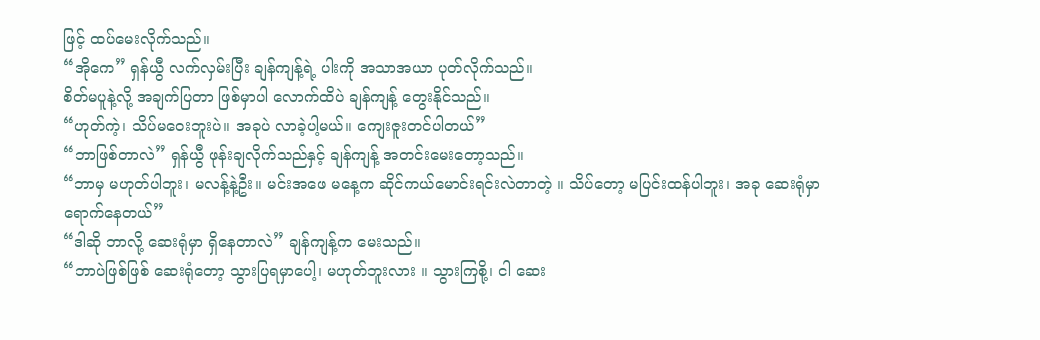ဖြင့် ထပ်မေးလိုက်သည်။
“အိုကေ” ရှန်ယွီ လက်လှမ်းပြီး ချန်ကျန့်ရဲ့ ပါးကို အသာအယာ ပုတ်လိုက်သည်။
စိတ်မပူနဲ့လို့ အချက်ပြတာ ဖြစ်မှာပါ လောက်ထိပဲ ချန်ကျန့် တွေးနိုင်သည်။
“ဟုတ်ကဲ့၊ သိပ်မဝေးဘူးပဲ။ အခုပဲ လာခဲ့ပါ့မယ်။ ကျေးဇူးတင်ပါတယ်”
“ဘာဖြစ်တာလဲ” ရှန်ယွီ ဖုန်းချလိုက်သည်နှင့် ချန်ကျန့် အတင်းမေးတော့သည်။
“ဘာမှ မဟုတ်ပါဘူး၊ မလန့်နဲ့ဦး။ မင်းအဖေ မနေ့က ဆိုင်ကယ်မောင်းရင်းလဲတာတဲ့ ။ သိပ်တော့ မပြင်းထန်ပါဘူး၊ အခု ဆေးရုံမှာ ရောက်နေတယ်”
“ဒါဆို ဘာလို့ ဆေးရုံမှာ ရှိနေတာလဲ” ချန်ကျန့်က မေးသည်။
“ဘာပဲဖြစ်ဖြစ် ဆေးရုံတော့ သွားပြရမှာပေါ့၊ မဟုတ်ဘူးလား ။ သွားကြစို့၊ ငါ ဆေး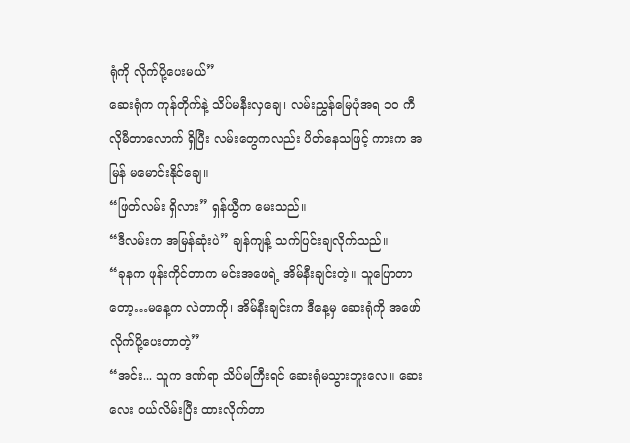ရုံကို လိုက်ပို့ပေးမယ်”
ဆေးရုံက ကုန်တိုက်နဲ့ သိပ်မနီးလှချေ၊ လမ်းညွှန်မြေပုံအရ ၁၀ ကီလိုမီတာလောက် ရှိပြီး လမ်းတွေကလည်း ပိတ်နေသဖြင့် ကားက အမြန် မမောင်းနိုင်ချေ။
“ဖြတ်လမ်း ရှိလား” ရှန်ယွီက မေးသည်။
“ဒီလမ်းက အမြန်ဆုံးပဲ” ချန်ကျန့် သက်ပြင်းချလိုက်သည်။
“ခုနက ဖုန်းကိုင်တာက မင်းအဖေရဲ့ အိမ်နီးချင်းတဲ့။ သူပြောတာတော့…မနေ့က လဲတာကို၊ အိမ်နီးချင်းက ဒီနေ့မှ ဆေးရုံကို အဖော်လိုက်ပို့ပေးတာတဲ့”
“အင်း... သူက ဒဏ်ရာ သိပ်မကြီးရင် ဆေးရုံမသွားဘူးလေ။ ဆေးလေး ဝယ်လိမ်းပြီး ထားလိုက်တာ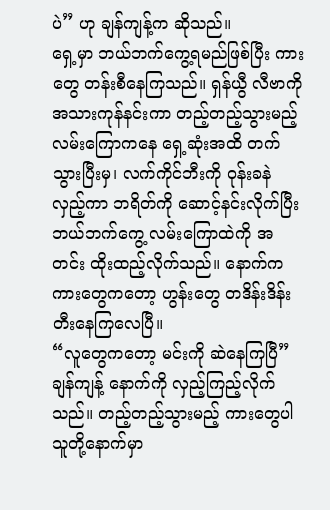ပဲ” ဟု ချန်ကျန့်က ဆိုသည်။
ရှေ့မှာ ဘယ်ဘက်ကွေ့ရမည်ဖြစ်ပြီး ကားတွေ တန်းစီနေကြသည်။ ရှန်ယွီ လီဗာကို အသားကုန်နင်းကာ တည့်တည့်သွားမည့် လမ်းကြောကနေ ရှေ့ဆုံးအထိ တက်သွားပြီးမှ၊ လက်ကိုင်ဘီးကို ဝုန်းခနဲ လှည့်ကာ ဘရိတ်ကို ဆောင့်နင်းလိုက်ပြီး ဘယ်ဘက်ကွေ့ လမ်းကြောထဲကို အတင်း ထိုးထည့်လိုက်သည်။ နောက်က ကားတွေကတော့ ဟွန်းတွေ တဒိန်းဒိန်း တီးနေကြလေပြီ။
“လူတွေကတော့ မင်းကို ဆဲနေကြပြီ” ချန်ကျန့် နောက်ကို လှည့်ကြည့်လိုက်သည်။ တည့်တည့်သွားမည့် ကားတွေပါ သူတို့နောက်မှာ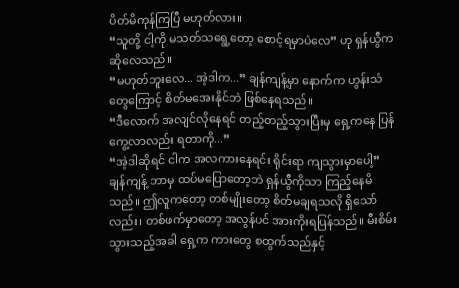ပိတ်မိကုန်ကြပြီ မဟုတ်လား။
“သူတို့ ငါ့ကို မသတ်သရွေ့တော့ စောင့်ရမှာပဲလေ” ဟု ရှန်ယွီက ဆိုလေသည်။
“မဟုတ်ဘူးလေ... အဲ့ဒါက...” ချန်ကျန့်မှာ နောက်က ဟွန်းသံတွေကြောင့် စိတ်မအေးနိုင်ဘဲ ဖြစ်နေရသည်။
“ဒီလောက် အလျင်လိုနေရင် တည့်တည့်သွားပြီးမှ ရှေ့ကနေ ပြန်ကွေ့လာလည်း ရတာကို...”
“အဲ့ဒါဆိုရင် ငါက အလကားနေရင်း ရိုင်းရာ ကျသွားမှာပေါ့”
ချန်ကျန့် ဘာမှ ထပ်မပြောတော့ဘဲ ရှန်ယွီကိုသာ ကြည့်နေမိသည်။ ဤလူကတော့ တစ်မျိုးတော့ စိတ်မချရသလို ရှိသော်လည်း၊ တစ်ဖက်မှာတော့ အလွန်ပင် အားကိုးရပြန်သည်။ မီးစိမ်းသွားသည့်အခါ ရှေ့က ကားတွေ စထွက်သည်နှင့်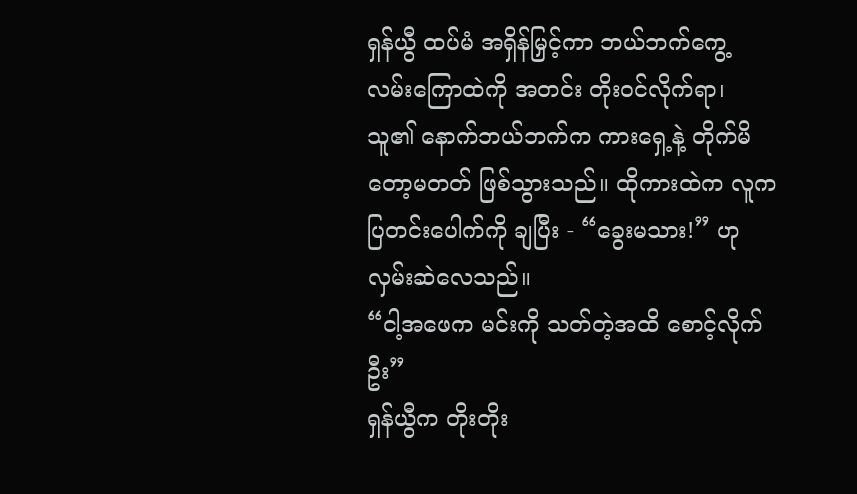ရှန်ယွီ ထပ်မံ အရှိန်မြှင့်ကာ ဘယ်ဘက်ကွေ့ လမ်းကြောထဲကို အတင်း တိုးဝင်လိုက်ရာ၊ သူ၏ နောက်ဘယ်ဘက်က ကားရှေ့နဲ့ တိုက်မိတော့မတတ် ဖြစ်သွားသည်။ ထိုကားထဲက လူက ပြတင်းပေါက်ကို ချပြီး - “ခွေးမသား!” ဟု လှမ်းဆဲလေသည်။
“ငါ့အဖေက မင်းကို သတ်တဲ့အထိ စောင့်လိုက်ဦး”
ရှန်ယွီက တိုးတိုး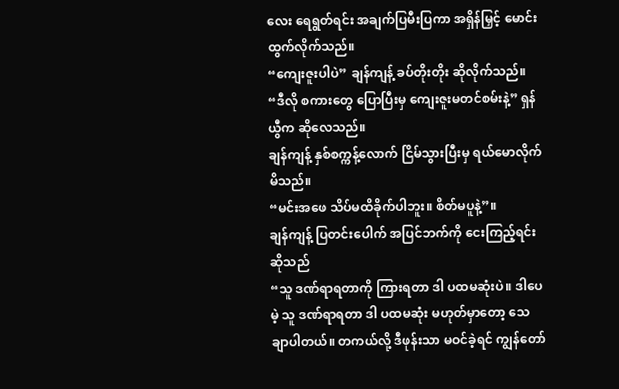လေး ရေရွတ်ရင်း အချက်ပြမီးပြကာ အရှိန်မြှင့် မောင်းထွက်လိုက်သည်။
“ကျေးဇူးပါပဲ” ချန်ကျန့် ခပ်တိုးတိုး ဆိုလိုက်သည်။
“ဒီလို စကားတွေ ပြောပြီးမှ ကျေးဇူးမတင်စမ်းနဲ့” ရှန်ယွီက ဆိုလေသည်။
ချန်ကျန့် နှစ်စက္ကန့်လောက် ငြိမ်သွားပြီးမှ ရယ်မောလိုက်မိသည်။
“မင်းအဖေ သိပ်မထိခိုက်ပါဘူး။ စိတ်မပူနဲ့”။
ချန်ကျန့် ပြတင်းပေါက် အပြင်ဘက်ကို ငေးကြည့်ရင်း ဆိုသည်
“သူ ဒဏ်ရာရတာကို ကြားရတာ ဒါ ပထမဆုံးပဲ။ ဒါပေမဲ့ သူ ဒဏ်ရာရတာ ဒါ ပထမဆုံး မဟုတ်မှာတော့ သေချာပါတယ်။ တကယ်လို့ ဒီဖုန်းသာ မဝင်ခဲ့ရင် ကျွန်တော်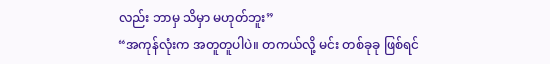လည်း ဘာမှ သိမှာ မဟုတ်ဘူး”
“အကုန်လုံးက အတူတူပါပဲ။ တကယ်လို့ မင်း တစ်ခုခု ဖြစ်ရင်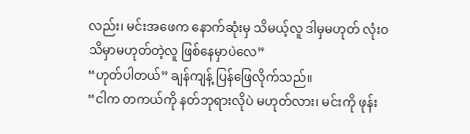လည်း၊ မင်းအဖေက နောက်ဆုံးမှ သိမယ့်လူ ဒါမှမဟုတ် လုံးဝ သိမှာမဟုတ်တဲ့လူ ဖြစ်နေမှာပဲလေ”
“ဟုတ်ပါတယ်” ချန်ကျန့် ပြန်ဖြေလိုက်သည်။
“ငါက တကယ်ကို နတ်ဘုရားလိုပဲ မဟုတ်လား၊ မင်းကို ဖုန်း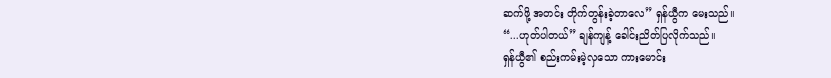ဆက်ဖို့ အတင်း တိုက်တွန်းခဲ့တာလေ” ရှန်ယွီက မေးသည်။
“...ဟုတ်ပါတယ်” ချန်ကျန့် ခေါင်းညိတ်ပြလိုက်သည်။
ရှန်ယွီ၏ စည်းကမ်းမဲ့လှသော ကားမောင်း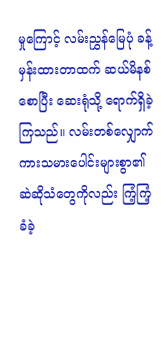မှုကြောင့် လမ်းညွှန်မြေပုံ ခန့်မှန်းထားတာထက် ဆယ်မိနစ်စောပြီး ဆေးရုံသို့ ရောက်ရှိခဲ့ကြသည်။ လမ်းတစ်လျှောက် ကားသမားပေါင်းများစွာ၏ ဆဲဆိုသံတွေကိုလည်း ကြံ့ကြံ့ခံခဲ့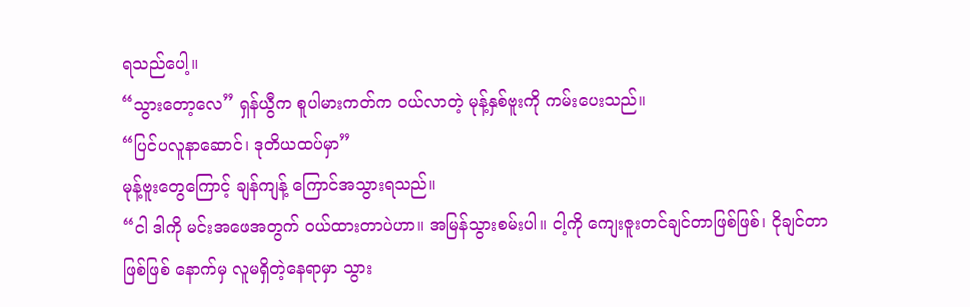ရသည်ပေါ့။
“သွားတော့လေ” ရှန်ယွီက စူပါမားကတ်က ဝယ်လာတဲ့ မုန့်နှစ်ဗူးကို ကမ်းပေးသည်။
“ပြင်ပလူနာဆောင်၊ ဒုတိယထပ်မှာ”
မုန့်ဗူးတွေကြောင့် ချန်ကျန့် ကြောင်အသွားရသည်။
“ငါ ဒါကို မင်းအဖေအတွက် ဝယ်ထားတာပဲဟာ။ အမြန်သွားစမ်းပါ။ ငါ့ကို ကျေးဇူးတင်ချင်တာဖြစ်ဖြစ်၊ ငိုချင်တာဖြစ်ဖြစ် နောက်မှ လူမရှိတဲ့နေရာမှာ သွား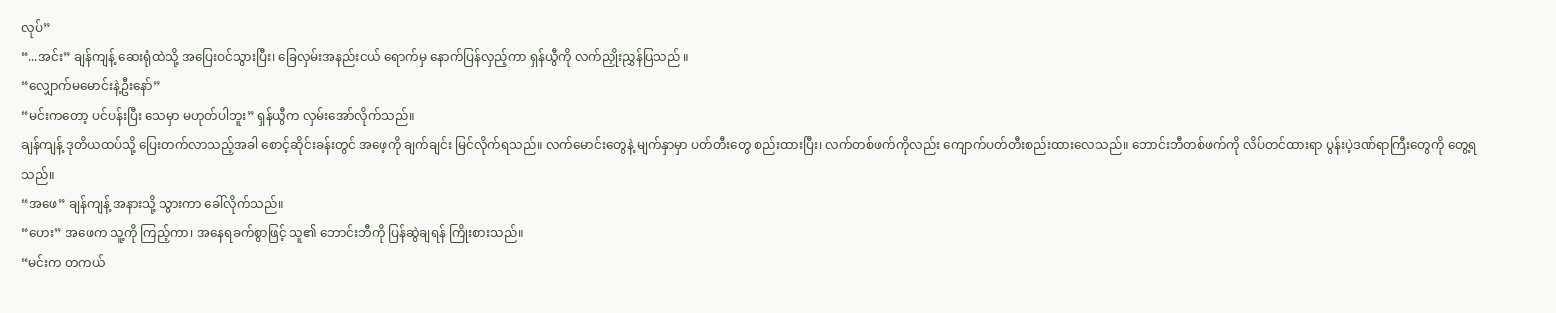လုပ်”
“...အင်း” ချန်ကျန့် ဆေးရုံထဲသို့ အပြေးဝင်သွားပြီး၊ ခြေလှမ်းအနည်းငယ် ရောက်မှ နောက်ပြန်လှည့်ကာ ရှန်ယွီကို လက်ညှိုးညွှန်ပြသည် ။
“လျှောက်မမောင်းနဲ့ဦးနော်”
“မင်းကတော့ ပင်ပန်းပြီး သေမှာ မဟုတ်ပါဘူး” ရှန်ယွီက လှမ်းအော်လိုက်သည်။
ချန်ကျန့် ဒုတိယထပ်သို့ ပြေးတက်လာသည့်အခါ စောင့်ဆိုင်းခန်းတွင် အဖေ့ကို ချက်ချင်း မြင်လိုက်ရသည်။ လက်မောင်းတွေနဲ့ မျက်နှာမှာ ပတ်တီးတွေ စည်းထားပြီး၊ လက်တစ်ဖက်ကိုလည်း ကျောက်ပတ်တီးစည်းထားလေသည်။ ဘောင်းဘီတစ်ဖက်ကို လိပ်တင်ထားရာ ပွန်းပဲ့ဒဏ်ရာကြီးတွေကို တွေ့ရသည်။
“အဖေ” ချန်ကျန့် အနားသို့ သွားကာ ခေါ်လိုက်သည်။
“ဟေး” အဖေက သူ့ကို ကြည့်ကာ၊ အနေရခက်စွာဖြင့် သူ၏ ဘောင်းဘီကို ပြန်ဆွဲချရန် ကြိုးစားသည်။
“မင်းက တကယ်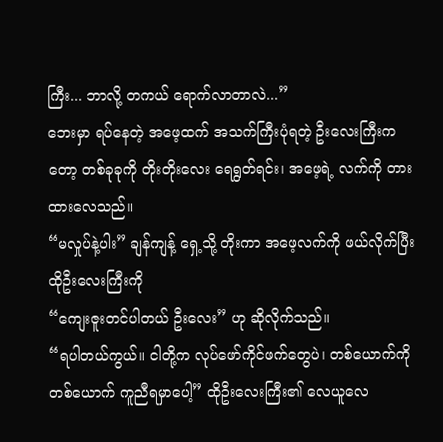ကြီး... ဘာလို့ တကယ် ရောက်လာတာလဲ...”
ဘေးမှာ ရပ်နေတဲ့ အဖေ့ထက် အသက်ကြီးပုံရတဲ့ ဦးလေးကြီးကတော့ တစ်ခုခုကို တိုးတိုးလေး ရေရွတ်ရင်း၊ အဖေ့ရဲ့ လက်ကို တားထားလေသည်။
“မလှုပ်နဲ့ပါး” ချန်ကျန့် ရှေ့သို့ တိုးကာ အဖေ့လက်ကို ဖယ်လိုက်ပြီး ထိုဦးလေးကြီးကို
“ကျေးဇူးတင်ပါတယ် ဦးလေး” ဟု ဆိုလိုက်သည်။
“ရပါတယ်ကွယ်။ ငါတို့က လုပ်ဖော်ကိုင်ဖက်တွေပဲ၊ တစ်ယောက်ကိုတစ်ယောက် ကူညီရမှာပေါ့” ထိုဦးလေးကြီး၏ လေယူလေ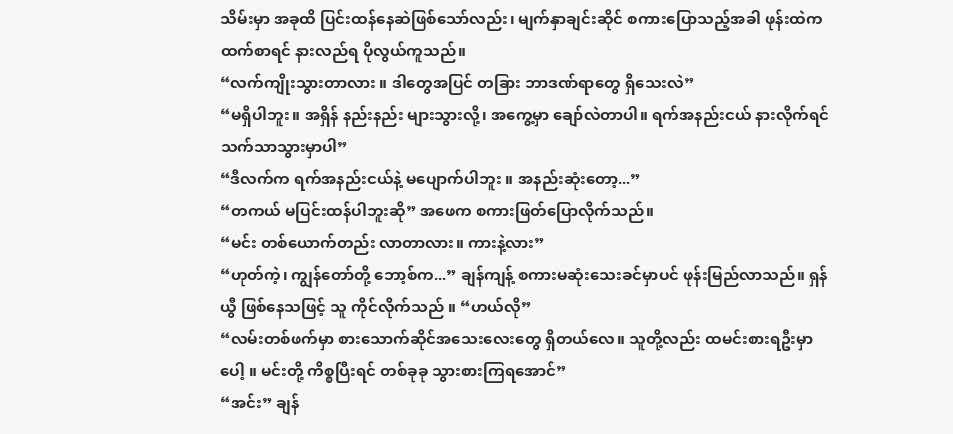သိမ်းမှာ အခုထိ ပြင်းထန်နေဆဲဖြစ်သော်လည်း၊ မျက်နှာချင်းဆိုင် စကားပြောသည့်အခါ ဖုန်းထဲကထက်စာရင် နားလည်ရ ပိုလွယ်ကူသည်။
“လက်ကျိုးသွားတာလား ။ ဒါတွေအပြင် တခြား ဘာဒဏ်ရာတွေ ရှိသေးလဲ”
“မရှိပါဘူး။ အရှိန် နည်းနည်း များသွားလို့၊ အကွေ့မှာ ချော်လဲတာပါ။ ရက်အနည်းငယ် နားလိုက်ရင် သက်သာသွားမှာပါ”
“ဒီလက်က ရက်အနည်းငယ်နဲ့ မပျောက်ပါဘူး ။ အနည်းဆုံးတော့...”
“တကယ် မပြင်းထန်ပါဘူးဆို” အဖေက စကားဖြတ်ပြောလိုက်သည်။
“မင်း တစ်ယောက်တည်း လာတာလား။ ကားနဲ့လား”
“ဟုတ်ကဲ့၊ ကျွန်တော်တို့ ဘော့စ်က...” ချန်ကျန့် စကားမဆုံးသေးခင်မှာပင် ဖုန်းမြည်လာသည်။ ရှန်ယွီ ဖြစ်နေသဖြင့် သူ ကိုင်လိုက်သည် ။ “ဟယ်လို”
“လမ်းတစ်ဖက်မှာ စားသောက်ဆိုင်အသေးလေးတွေ ရှိတယ်လေ။ သူတို့လည်း ထမင်းစားရဦးမှာပေါ့ ။ မင်းတို့ ကိစ္စပြီးရင် တစ်ခုခု သွားစားကြရအောင်”
“အင်း” ချန်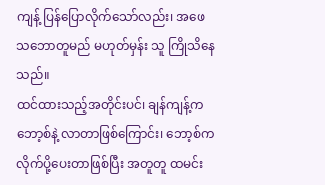ကျန့် ပြန်ပြောလိုက်သော်လည်း၊ အဖေ သဘောတူမည် မဟုတ်မှန်း သူ ကြိုသိနေသည်။
ထင်ထားသည့်အတိုင်းပင်၊ ချန်ကျန့်က ဘော့စ်နဲ့ လာတာဖြစ်ကြောင်း၊ ဘော့စ်က လိုက်ပို့ပေးတာဖြစ်ပြီး အတူတူ ထမင်း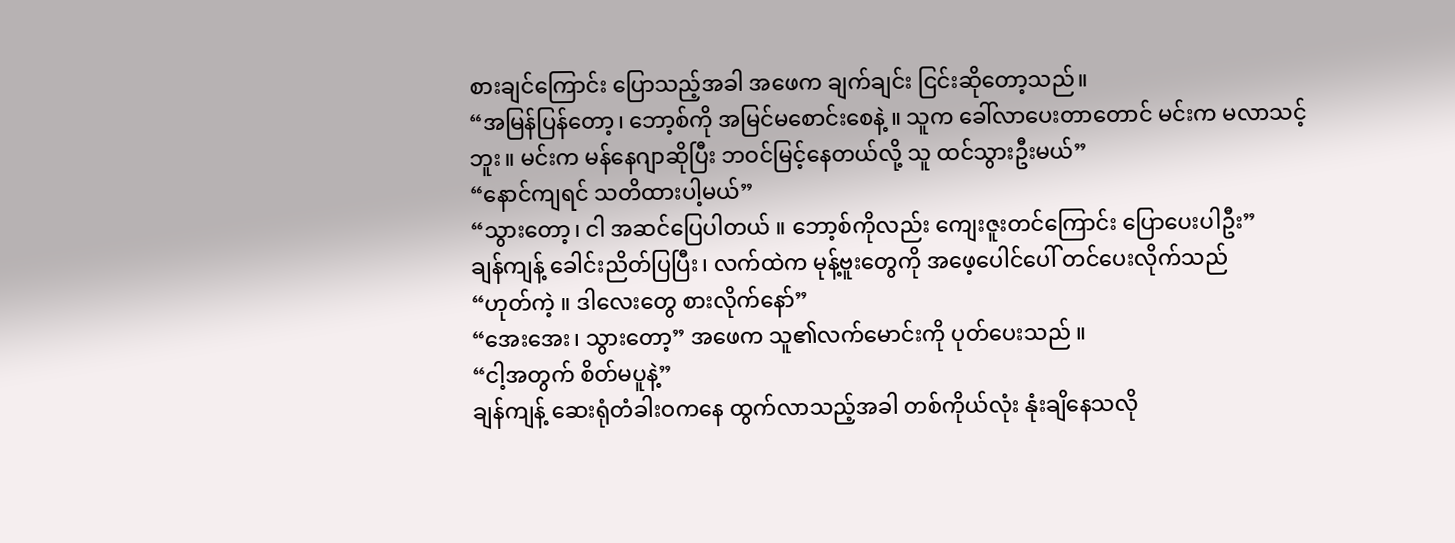စားချင်ကြောင်း ပြောသည့်အခါ အဖေက ချက်ချင်း ငြင်းဆိုတော့သည်။
“အမြန်ပြန်တော့၊ ဘော့စ်ကို အမြင်မစောင်းစေနဲ့ ။ သူက ခေါ်လာပေးတာတောင် မင်းက မလာသင့်ဘူး။ မင်းက မန်နေဂျာဆိုပြီး ဘဝင်မြင့်နေတယ်လို့ သူ ထင်သွားဦးမယ်”
“နောင်ကျရင် သတိထားပါ့မယ်”
“သွားတော့၊ ငါ အဆင်ပြေပါတယ် ။ ဘော့စ်ကိုလည်း ကျေးဇူးတင်ကြောင်း ပြောပေးပါဦး”
ချန်ကျန့် ခေါင်းညိတ်ပြပြီး၊ လက်ထဲက မုန့်ဗူးတွေကို အဖေ့ပေါင်ပေါ် တင်ပေးလိုက်သည်
“ဟုတ်ကဲ့ ။ ဒါလေးတွေ စားလိုက်နော်”
“အေးအေး၊ သွားတော့” အဖေက သူ၏လက်မောင်းကို ပုတ်ပေးသည် ။
“ငါ့အတွက် စိတ်မပူနဲ့”
ချန်ကျန့် ဆေးရုံတံခါးဝကနေ ထွက်လာသည့်အခါ တစ်ကိုယ်လုံး နုံးချိနေသလို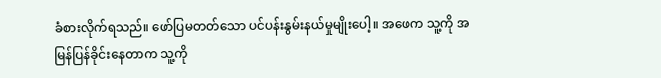ခံစားလိုက်ရသည်။ ဖော်ပြမတတ်သော ပင်ပန်းနွမ်းနယ်မှုမျိုးပေါ့။ အဖေက သူ့ကို အမြန်ပြန်ခိုင်းနေတာက သူ့ကို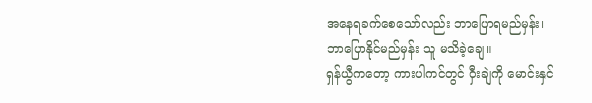အနေရခက်စေသော်လည်း ဘာပြောရမည်မှန်း၊ ဘာပြောနိုင်မည်မှန်း သူ မသိခဲ့ချေ။
ရှန်ယွီကတော့ ကားပါကင်တွင် ဝှီးချဲကို မောင်းနှင်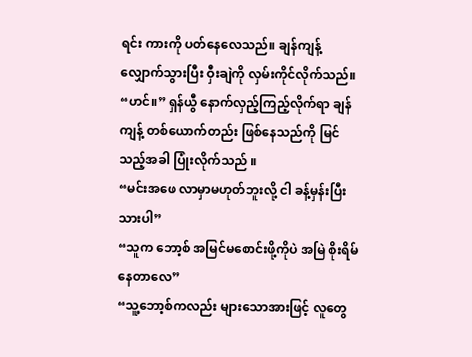ရင်း ကားကို ပတ်နေလေသည်။ ချန်ကျန့် လျှောက်သွားပြီး ဝှီးချဲကို လှမ်းကိုင်လိုက်သည်။
“ဟင်။” ရှန်ယွီ နောက်လှည့်ကြည့်လိုက်ရာ ချန်ကျန့် တစ်ယောက်တည်း ဖြစ်နေသည်ကို မြင်သည့်အခါ ပြုံးလိုက်သည် ။
“မင်းအဖေ လာမှာမဟုတ်ဘူးလို့ ငါ ခန့်မှန်းပြီးသားပါ”
“သူက ဘော့စ် အမြင်မစောင်းဖို့ကိုပဲ အမြဲ စိုးရိမ်နေတာလေ”
“သူ့ဘော့စ်ကလည်း များသောအားဖြင့် လူတွေ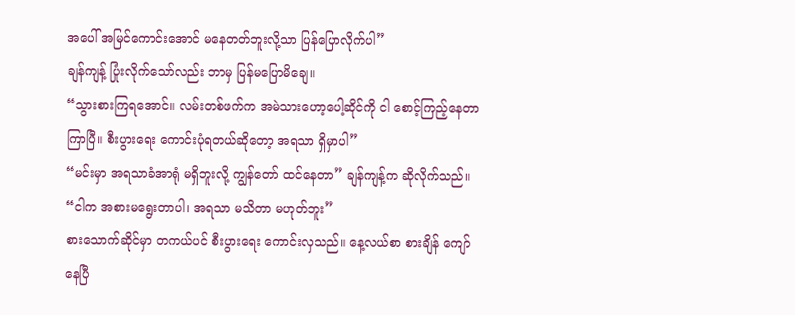အပေါ် အမြင်ကောင်းအောင် မနေတတ်ဘူးလို့သာ ပြန်ပြောလိုက်ပါ”
ချန်ကျန့် ပြုံးလိုက်သော်လည်း ဘာမှ ပြန်မပြောမိချေ။
“သွားစားကြရအောင်။ လမ်းတစ်ဖက်က အမဲသားဟော့ပေါ့ဆိုင်ကို ငါ စောင့်ကြည့်နေတာ ကြာပြီ။ စီးပွားရေး ကောင်းပုံရတယ်ဆိုတော့ အရသာ ရှိမှာပါ”
“မင်းမှာ အရသာခံအာရုံ မရှိဘူးလို့ ကျွန်တော် ထင်နေတာ” ချန်ကျန့်က ဆိုလိုက်သည်။
“ငါက အစားမရွေးတာပါ၊ အရသာ မသိတာ မဟုတ်ဘူး”
စားသောက်ဆိုင်မှာ တကယ်ပင် စီးပွားရေး ကောင်းလှသည်။ နေ့လယ်စာ စားချိန် ကျော်နေပြီ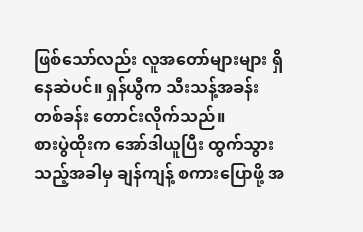ဖြစ်သော်လည်း လူအတော်များများ ရှိနေဆဲပင်။ ရှန်ယွီက သီးသန့်အခန်း တစ်ခန်း တောင်းလိုက်သည်။
စားပွဲထိုးက အော်ဒါယူပြီး ထွက်သွားသည့်အခါမှ ချန်ကျန့် စကားပြောဖို့ အ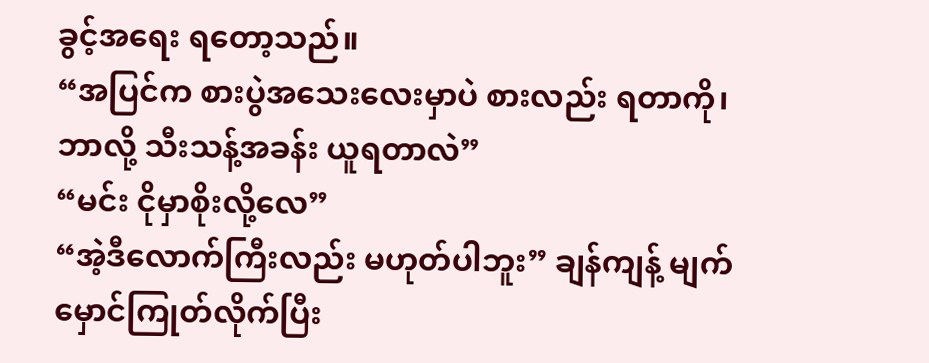ခွင့်အရေး ရတော့သည်။
“အပြင်က စားပွဲအသေးလေးမှာပဲ စားလည်း ရတာကို၊ ဘာလို့ သီးသန့်အခန်း ယူရတာလဲ”
“မင်း ငိုမှာစိုးလို့လေ”
“အဲ့ဒီလောက်ကြီးလည်း မဟုတ်ပါဘူး” ချန်ကျန့် မျက်မှောင်ကြုတ်လိုက်ပြီး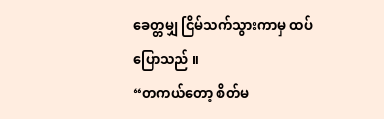ခေတ္တမျှ ငြိမ်သက်သွားကာမှ ထပ်ပြောသည် ။
“တကယ်တော့ စိတ်မ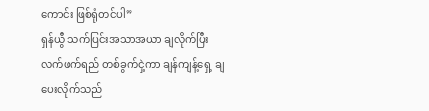ကောင်း ဖြစ်ရုံတင်ပါ”
ရှန်ယွီ သက်ပြင်းအသာအယာ ချလိုက်ပြီး လက်ဖက်ရည် တစ်ခွက်ငှဲ့ကာ ချန်ကျန့်ရှေ့ ချပေးလိုက်သည်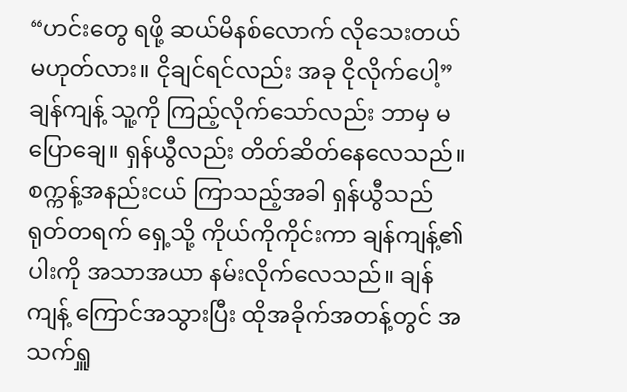“ဟင်းတွေ ရဖို့ ဆယ်မိနစ်လောက် လိုသေးတယ် မဟုတ်လား။ ငိုချင်ရင်လည်း အခု ငိုလိုက်ပေါ့”
ချန်ကျန့် သူ့ကို ကြည့်လိုက်သော်လည်း ဘာမှ မပြောချေ။ ရှန်ယွီလည်း တိတ်ဆိတ်နေလေသည်။
စက္ကန့်အနည်းငယ် ကြာသည့်အခါ ရှန်ယွီသည် ရုတ်တရက် ရှေ့သို့ ကိုယ်ကိုကိုင်းကာ ချန်ကျန့်၏ ပါးကို အသာအယာ နမ်းလိုက်လေသည်။ ချန်ကျန့် ကြောင်အသွားပြီး ထိုအခိုက်အတန့်တွင် အသက်ရှူ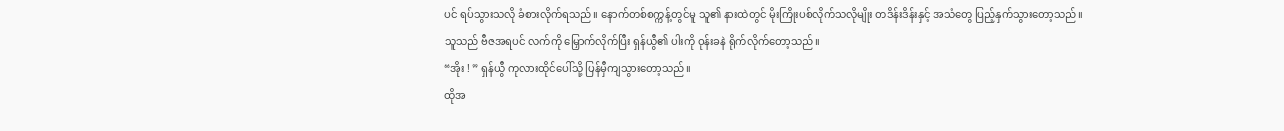ပင် ရပ်သွားသလို ခံစားလိုက်ရသည်။ နောက်တစ်စက္ကန့်တွင်မူ သူ၏ နားထဲတွင် မိုးကြိုးပစ်လိုက်သလိုမျိုး တဒိန်းဒိန်းနှင့် အသံတွေ ပြည့်နှက်သွားတော့သည်။
သူသည် ဗီဇအရပင် လက်ကို မြှောက်လိုက်ပြီး ရှန်ယွီ၏ ပါးကို ဝုန်းခနဲ ရိုက်လိုက်တော့သည်။
“အိုး ! ” ရှန်ယွီ ကုလားထိုင်ပေါ်သို့ ပြန်မှီကျသွားတော့သည်။
ထိုအ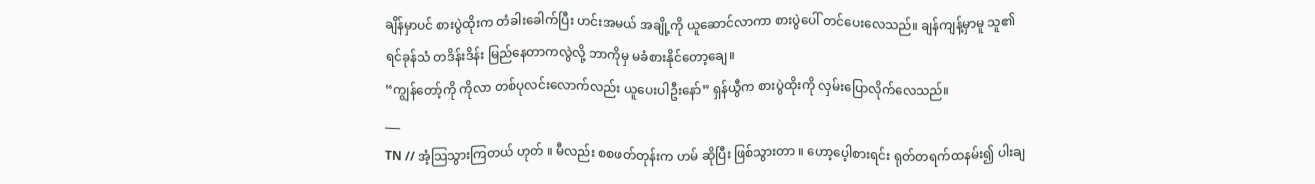ချိန်မှာပင် စားပွဲထိုးက တံခါးခေါက်ပြီး ဟင်းအမယ် အချို့ကို ယူဆောင်လာကာ စားပွဲပေါ် တင်ပေးလေသည်။ ချန်ကျန့်မှာမူ သူ၏ ရင်ခုန်သံ တဒိန်းဒိန်း မြည်နေတာကလွဲလို့ ဘာကိုမှ မခံစားနိုင်တော့ချေ။
“ကျွန်တော့်ကို ကိုလာ တစ်ပုလင်းလောက်လည်း ယူပေးပါဦးနော်” ရှန်ယွီက စားပွဲထိုးကို လှမ်းပြောလိုက်လေသည်။
___
TN // အံ့သြသွားကြတယ် ဟုတ် ။ မီလည်း စစဖတ်တုန်းက ဟမ် ဆိုပြီး ဖြစ်သွားတာ ။ ဟော့ပေ့ါစားရင်း ရုတ်တရက်ထနမ်း၍ ပါးချ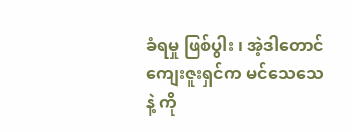ခံရမှု ဖြစ်ပွါး ၊ အဲ့ဒါတောင် ကျေးဇူးရှင်က မင်သေသေနဲ့ ကို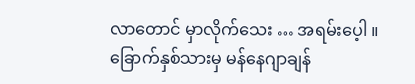လာတောင် မှာလိုက်သေး … အရမ်းပေ့ါ ။
ခြောက်နှစ်သားမှ မန်နေဂျာချန်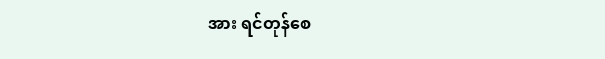အား ရင်တုန်စေ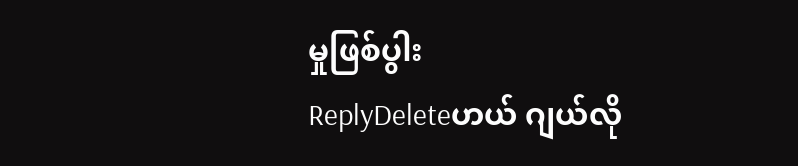မှုဖြစ်ပွါး
ReplyDeleteဟယ် ဂျယ်လို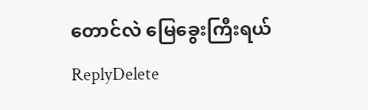တောင်လဲ မြေခွေးကြီးရယ်
ReplyDelete